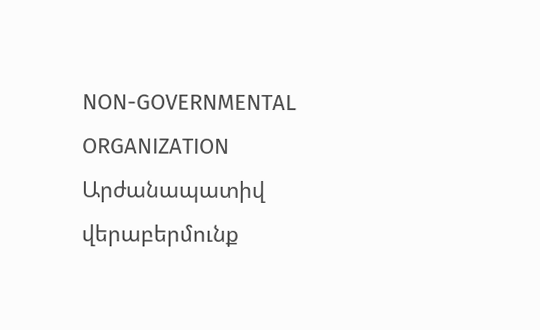NON-GOVERNMENTAL ORGANIZATION
Արժանապատիվ վերաբերմունք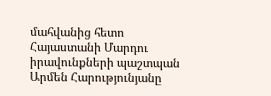մահվանից հետո
Հայաստանի Մարդու իրավունքների պաշտպան Արմեն Հարությունյանը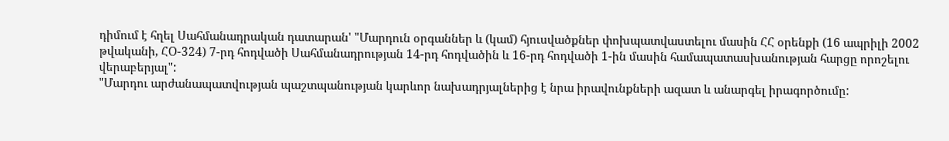դիմում է հղել Սահմանադրական դատարան' "Մարդուն օրգաններ և (կամ) հյուսվածքներ փոխպատվաստելու մասին ՀՀ օրենքի (16 ապրիլի 2002 թվականի, ՀՕ-324) 7-րդ հոդվածի Սահմանադրության 14-րդ հոդվածին և 16-րդ հոդվածի 1-ին մասին համապատասխանության հարցը որոշելու վերաբերյալ":
"Մարդու արժանապատվության պաշտպանության կարևոր նախադրյալներից է նրա իրավունքների ազատ և անարգել իրագործումը: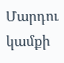Մարդու կամքի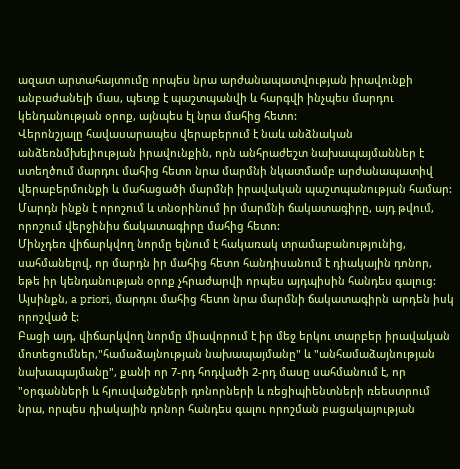ազատ արտահայտումը որպես նրա արժանապատվության իրավունքի անբաժանելի մաս, պետք է պաշտպանվի և հարգվի ինչպես մարդու կենդանության օրոք, այնպես էլ նրա մահից հետո:
Վերոնշյալը հավասարապես վերաբերում է նաև անձնական անձեռնմխելիության իրավունքին, որն անհրաժեշտ նախապայմաններ է ստեղծում մարդու մահից հետո նրա մարմնի նկատմամբ արժանապատիվ վերաբերմունքի և մահացածի մարմնի իրավական պաշտպանության համար: Մարդն ինքն է որոշում և տնօրինում իր մարմնի ճակատագիրը, այդ թվում, որոշում վերջինիս ճակատագիրը մահից հետո:
Մինչդեռ վիճարկվող նորմը ելնում է հակառակ տրամաբանությունից, սահմանելով, որ մարդն իր մահից հետո հանդիսանում է դիակային դոնոր, եթե իր կենդանության օրոք չհրաժարվի որպես այդպիսին հանդես գալուց: Այսինքն, a priori, մարդու մահից հետո նրա մարմնի ճակատագիրն արդեն իսկ որոշված է:
Բացի այդ, վիճարկվող նորմը միավորում է իր մեջ երկու տարբեր իրավական մոտեցումներ,"համաձայնության նախապայմանը" և "անհամաձայնության նախապայմանը", քանի որ 7-րդ հոդվածի 2-րդ մասը սահմանում է, որ "օրգանների և հյուսվածքների դոնորների և ռեցիպիենտների ռեեստրում նրա, որպես դիակային դոնոր հանդես գալու որոշման բացակայության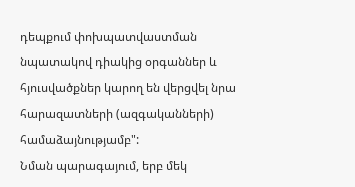դեպքում փոխպատվաստման նպատակով դիակից օրգաններ և հյուսվածքներ կարող են վերցվել նրա հարազատների (ազգականների) համաձայնությամբ":
Նման պարագայում, երբ մեկ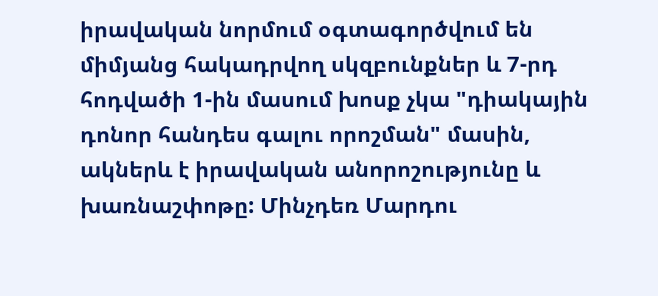իրավական նորմում օգտագործվում են միմյանց հակադրվող սկզբունքներ և 7-րդ հոդվածի 1-ին մասում խոսք չկա "դիակային դոնոր հանդես գալու որոշման" մասին, ակներև է իրավական անորոշությունը և խառնաշփոթը: Մինչդեռ Մարդու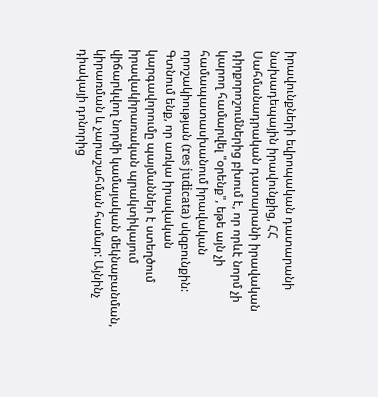իրավունքների եվրոպական դատարանի նախադեպային իրավունքից, ՀՀ Սահմանադրական դատարանի իրավական դիրքորոշումներից բխում է, որ որևէ նորմ չի կարող համարվել "օրենք", եթե այն չի համապատասխանում իրավական որոշակիության (res judicata) սկզբունքին:
Գտնում ենք, որ առկա իրավական կարգավորումը պայմաններ է ստեղծում իրավակիրառական պրակտիկայում վիճարկվող նորմի կամայական մեկնաբանման, կիրառման և չարաշահման համար: Այնինչ դիակայի դոնորից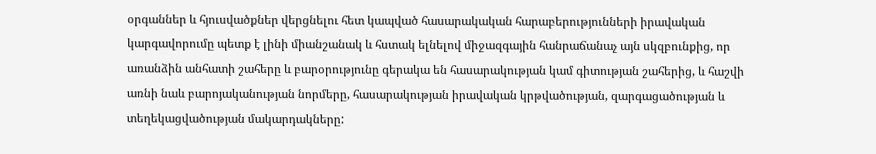օրգաններ և հյուսվածքներ վերցնելու հետ կապված հասարակական հարաբերությունների իրավական կարգավորումը պետք է լինի միանշանակ և հստակ ելնելով միջազգային հանրաճանաչ այն սկզբունքից, որ առանձին անհատի շահերը և բարօրությունը գերակա են հասարակության կամ գիտության շահերից, և հաշվի առնի նաև բարոյականության նորմերը, հասարակության իրավական կրթվածության, զարգացածության և տեղեկացվածության մակարդակները: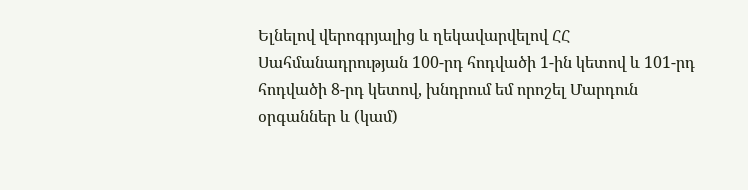Ելնելով վերոգրյալից և ղեկավարվելով ՀՀ Սահմանադրության 100-րդ հոդվածի 1-ին կետով և 101-րդ հոդվածի 8-րդ կետով, խնդրում եմ որոշել Մարդուն օրգաններ և (կամ)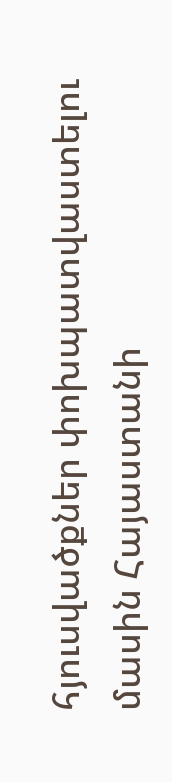հյուսվածքներ փոխպատվաստելու մասին Հայաստանի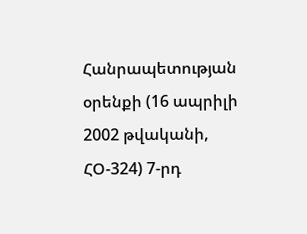Հանրապետության օրենքի (16 ապրիլի 2002 թվականի, ՀՕ-324) 7-րդ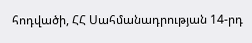հոդվածի, ՀՀ Սահմանադրության 14-րդ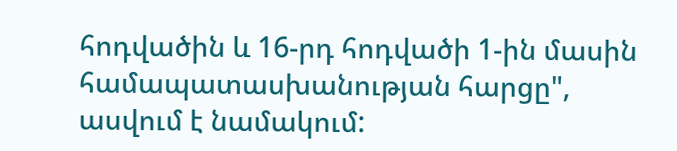հոդվածին և 16-րդ հոդվածի 1-ին մասին համապատասխանության հարցը", ասվում է նամակում: